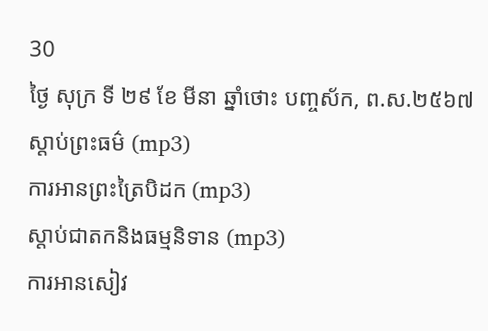30
ថ្ងៃ សុក្រ ទី ២៩ ខែ មីនា ឆ្នាំថោះ បញ្ចស័ក, ព.ស.២៥៦៧
ស្តាប់ព្រះធម៌ (mp3)
ការអានព្រះត្រៃបិដក (mp3)
ស្តាប់ជាតកនិងធម្មនិទាន (mp3)
ការអានសៀវ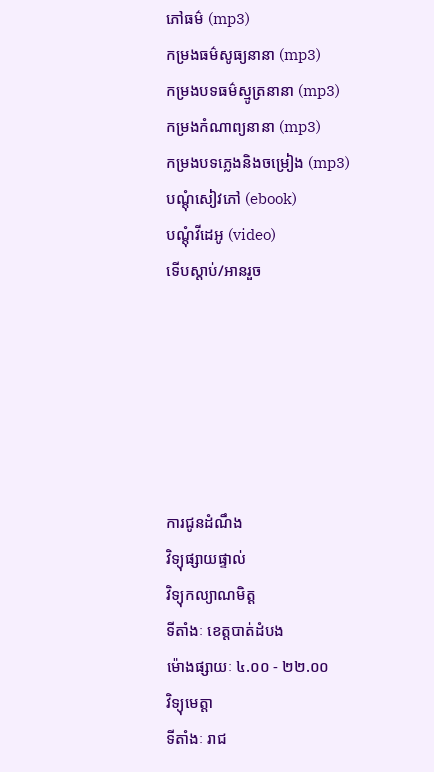ភៅធម៌ (mp3)
កម្រងធម៌សូធ្យនានា (mp3)
កម្រងបទធម៌ស្មូត្រនានា (mp3)
កម្រងកំណាព្យនានា (mp3)
កម្រងបទភ្លេងនិងចម្រៀង (mp3)
បណ្តុំសៀវភៅ (ebook)
បណ្តុំវីដេអូ (video)
ទើបស្តាប់/អានរួច






ការជូនដំណឹង
វិទ្យុផ្សាយផ្ទាល់
វិទ្យុកល្យាណមិត្ត
ទីតាំងៈ ខេត្តបាត់ដំបង
ម៉ោងផ្សាយៈ ៤.០០ - ២២.០០
វិទ្យុមេត្តា
ទីតាំងៈ រាជ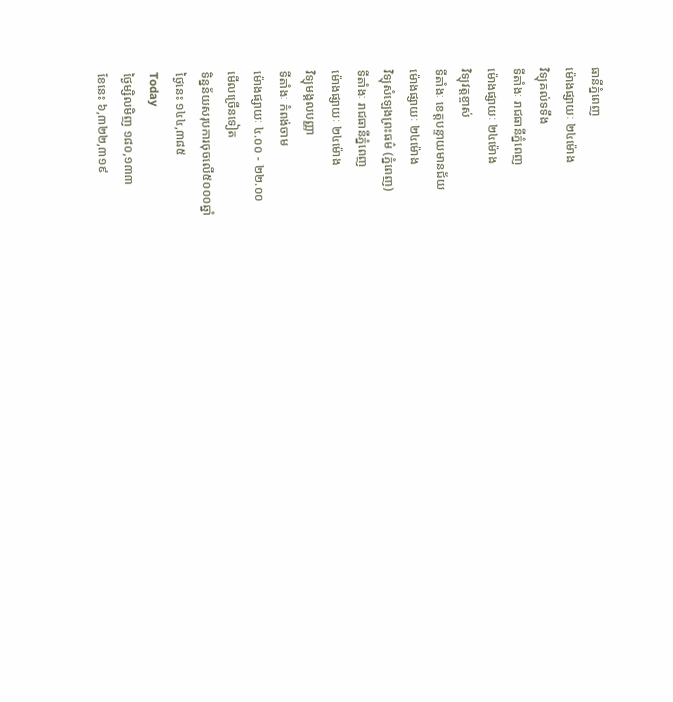ធានីភ្នំពេញ
ម៉ោងផ្សាយៈ ២៤ម៉ោង
វិទ្យុគល់ទទឹង
ទីតាំងៈ រាជធានីភ្នំពេញ
ម៉ោងផ្សាយៈ ២៤ម៉ោង
វិទ្យុវត្តខ្ចាស់
ទីតាំងៈ ខេត្តបន្ទាយមានជ័យ
ម៉ោងផ្សាយៈ ២៤ម៉ោង
វិទ្យុសំឡេងព្រះធម៌ (ភ្នំពេញ)
ទីតាំងៈ រាជធានីភ្នំពេញ
ម៉ោងផ្សាយៈ ២៤ម៉ោង
វិទ្យុមង្គលបញ្ញា
ទីតាំងៈ កំពង់ចាម
ម៉ោងផ្សាយៈ ៤.០០ - ២២.០០
មើលច្រើនទៀត
ទិន្នន័យសរុបការចុចលើ៥០០០ឆ្នាំ
ថ្ងៃនេះ ១៤៤,៣៨៥
Today
ថ្ងៃម្សិលមិញ ១៨០,១៣៣
ខែនេះ ៦,៣២២,៣១៩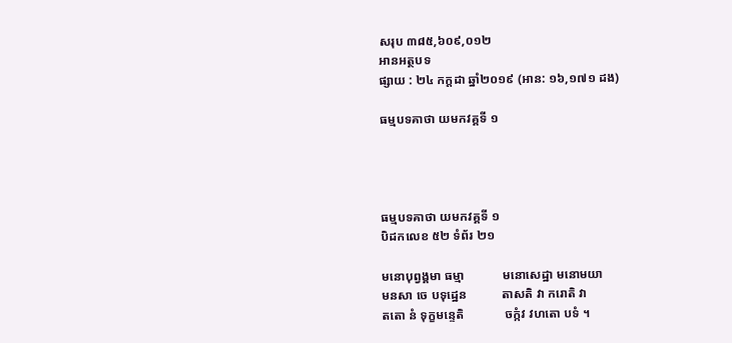សរុប ៣៨៥,៦០៩,០១២
អានអត្ថបទ
ផ្សាយ : ២៤ កក្តដា ឆ្នាំ២០១៩ (អាន: ១៦,១៧១ ដង)

ធម្មបទគាថា យមកវគ្គទី ១




ធម្មបទគាថា យមកវគ្គទី ១
បិដកលេខ ៥២ ទំព័រ ២១

មនោបុព្វង្គមា ធម្មា            មនោសេដ្ឋា មនោមយា
មនសា ចេ បទុដ្ឋេន           តាសតិ វា ករោតិ វា
តតោ នំ ទុក្ខមន្ទេតិ             ចក្កំវ វហតោ បទំ ។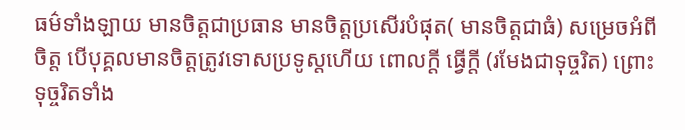ធម៌ទាំងឡាយ មានចិត្តជាប្រធាន មានចិត្តប្រសើរបំផុត( មានចិត្តជាធំ) សម្រេចអំពីចិត្ត បើបុគ្គលមានចិត្តត្រូវទោសប្រទូស្តហើយ ពោលក្តី ធ្វើក្តី (រមែងជាទុច្ចរិត) ព្រោះទុច្ចរិតទាំង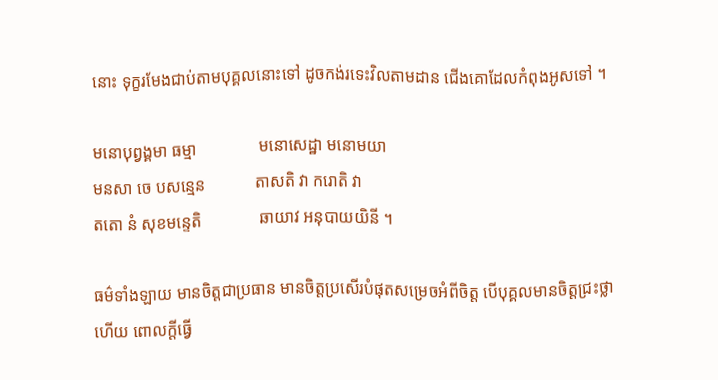នោះ ទុក្ខរមែងជាប់តាមបុគ្គលនោះទៅ ដូចកង់រទេះវិលតាមដាន ជើងគោដែលកំពុងអូសទៅ ។

មនោបុព្វង្គមា ធម្មា               មនោសេដ្ឋា មនោមយា
មនសា ចេ បសន្មេន            តាសតិ វា ករោតិ វា
តតោ នំ សុខមន្ទេតិ              ឆាយាវ អនុបាយយិនី ។

ធម៌ទាំងឡាយ មានចិត្តជាប្រធាន មានចិត្តប្រសើរបំផុតសម្រេចអំពីចិត្ត បើបុគ្គលមានចិត្តជ្រះថ្លា ហើយ ពោលក្តីធ្វើ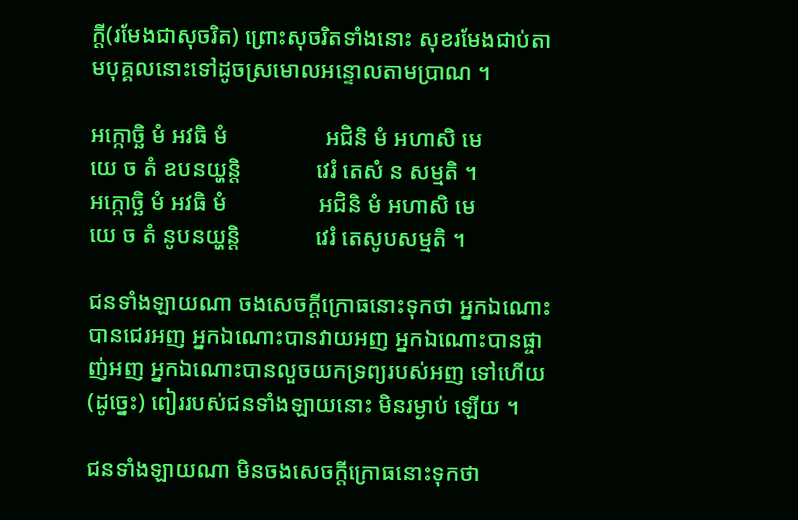ក្តី(រមែងជាសុចរិត) ព្រោះសុចរិតទាំងនោះ សុខរមែងជាប់តាមបុគ្គលនោះទៅដូចស្រមោលអន្ទោលតាមប្រាណ ។

អក្កោច្ឆិ មំ អវធិ មំ                 អជិនិ មំ អហាសិ មេ
យេ ច តំ ឧបនយ្ហន្តិ             វេរំ តេសំ ន សម្មតិ ។
អក្កោច្ឆិ មំ អវធិ មំ                អជិនិ មំ អហាសិ មេ
យេ ច តំ នូបនយ្ហន្តិ             វេរំ តេសូបសម្មតិ ។

ជនទាំងឡាយណា ចងសេចក្តីក្រោធនោះទុកថា អ្នកឯណោះ បានជេរអញ អ្នកឯណោះបានវាយអញ អ្នកឯណោះបានផ្ចាញ់អញ អ្នកឯណោះបានលួចយកទ្រព្យរបស់អញ ទៅហើយ(ដូច្នេះ) ពៀររបស់ជនទាំងឡាយនោះ មិនរម្ងាប់ ឡើយ ។

ជនទាំងឡាយណា មិនចងសេចក្តីក្រោធនោះទុកថា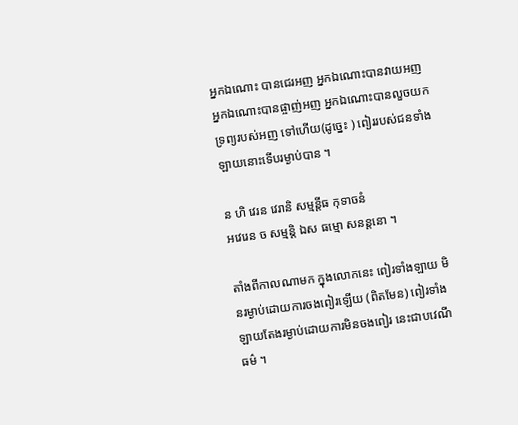អ្នកឯណោះ បានជេរអញ អ្នកឯណោះបានវាយអញ អ្នកឯណោះបានផ្ចាញ់អញ អ្នកឯណោះបានលួចយកទ្រព្យរបស់អញ ទៅហើយ(ដូច្នេះ ) ពៀររបស់ជនទាំងឡាយនោះទើបរម្ងាប់បាន ។

ន ហិ វេរន វេរានិ សម្មន្តីធ កុទាចនំ
អវេរេន ច សម្មន្តិ ឯស ធម្មោ សនន្តនោ ។

តាំងពីកាលណាមក ក្នុងលោកនេះ ពៀរទាំងឡាយ មិនរម្ងាប់ដោយការចងពៀរឡើយ (ពិតមែន) ពៀរទាំងឡាយតែងរម្ងាប់ដោយការមិនចងពៀរ នេះជាបវេណីធម៌ ។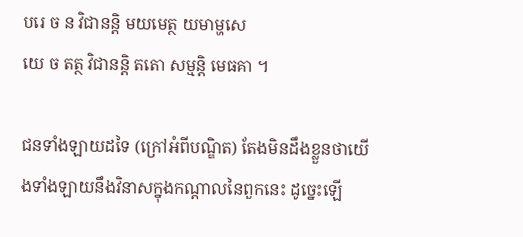បរេ ច ន វិជានន្តិ មយមេត្ថ យមាម្ហសេ
យេ ច តត្ថ វិជានន្តិ តតោ សម្មន្តិ មេធគា ។

ជនទាំងឡាយដទៃ (ក្រៅអំពីបណ្ឌិត) តែងមិនដឹងខ្លួនថាយើងទាំងឡាយនឹងវិនាសក្នុងកណ្តាលនៃពួកនេះ ដូច្នេះឡើ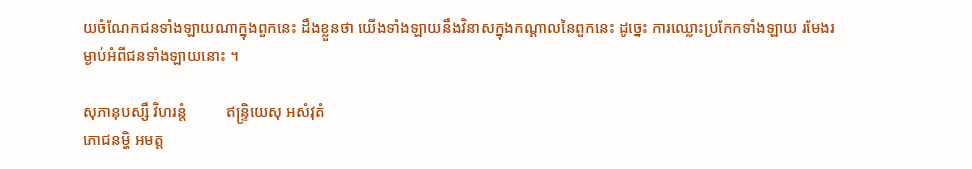យចំណែកជនទាំងឡាយណាក្នុងពួកនេះ ដឹងខ្លួនថា យើងទាំងឡាយនឹងវិនាសក្នុងកណ្តាលនៃពួកនេះ ដូច្នេះ ការឈ្លោះប្រកែកទាំងឡាយ រមែងរម្ងាប់អំពីជនទាំងឡាយនោះ ។

សុភានុបស្សឹ វិហរន្តំ          ឥន្ទ្រិយេសុ អសំវុតំ
ភោជនម្ហិ អមត្ត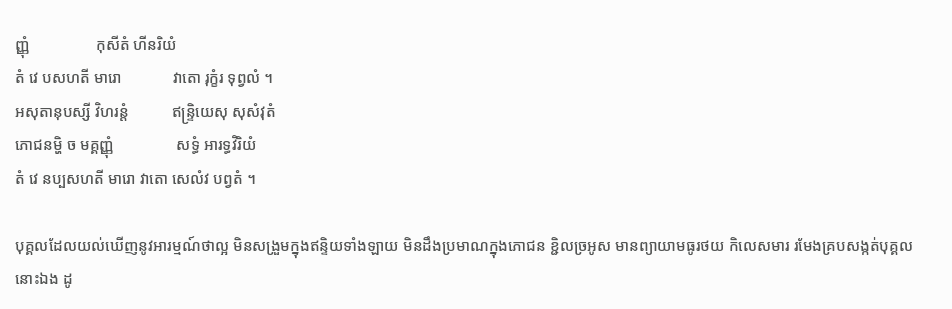ញ្ញុំ                 កុសីតំ ហីនរិយំ
តំ វេ បសហតី មារោ             វាតោ រុក្ខំរ ទុព្វលំ ។
អសុតានុបស្សី វិហរន្តំ           ឥន្ទ្រិយេសុ សុសំវុតំ
ភោជនម្ហិ ច មគ្គញ្ញុំ                សទ្ធំ អារទ្ធវិរិយំ
តំ វេ នប្បសហតី មារោ វាតោ សេលំវ បព្វតំ ។

បុគ្គលដែលយល់ឃើញនូវអារម្មណ៍ថាល្អ មិនសង្រួមក្នុងឥន្ទិយទាំងឡាយ មិនដឹងប្រមាណក្នុងភោជន ខ្ជិលច្រអូស មានព្យាយាមធូរថយ កិលេសមារ រមែងគ្របសង្កត់បុគ្គលនោះឯង ដូ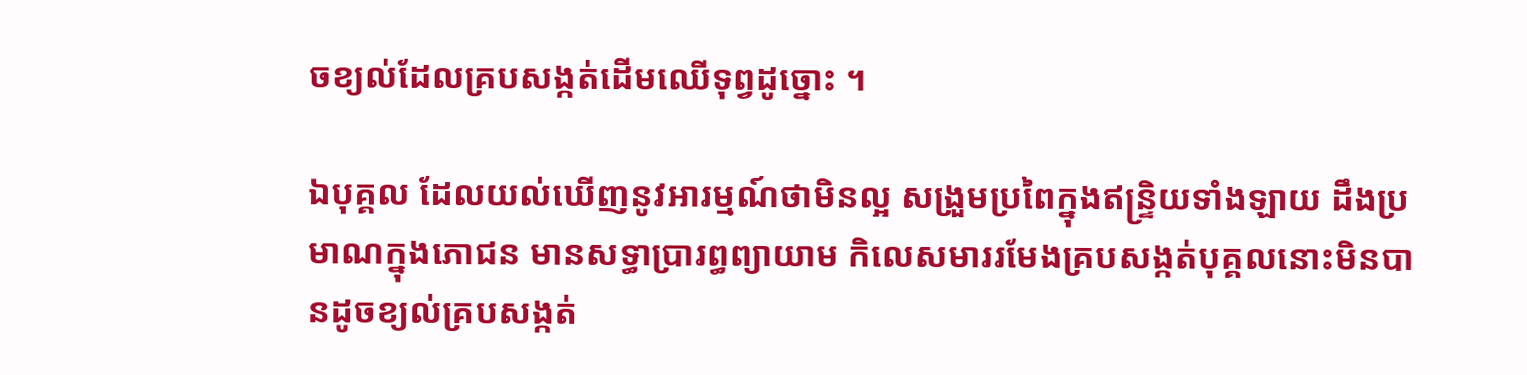ចខ្យល់ដែលគ្របសង្កត់ដើមឈើទុព្វដូច្នោះ ។

ឯបុគ្គល ដែលយល់ឃើញនូវអារម្មណ៍ថាមិនល្អ សង្រួមប្រពៃក្នុងឥន្ទ្រិយទាំងឡាយ ដឹងប្រមាណក្នុងភោជន មានសទ្ធាប្រារព្ធព្យាយាម កិលេសមាររមែងគ្របសង្កត់បុគ្គលនោះមិនបានដូចខ្យល់គ្របសង្កត់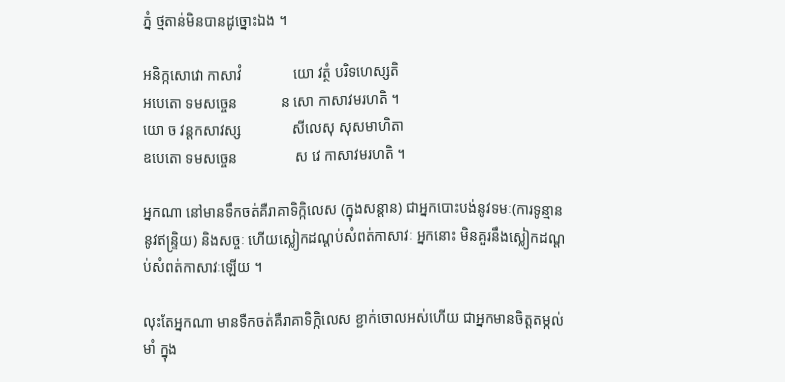ភ្នំ ថ្មតាន់មិនបានដូច្នោះឯង ។

អនិក្កសោវោ កាសាវំ              យោ វត្ថំ បរិទហេស្សតិ
អបេតោ ទមសច្ចេន            ន សោ កាសាវមរហតិ ។
យោ ច វន្តកសាវស្ស              សីលេសុ សុសមាហិតា
ឧបេតោ ទមសច្ចេន                ស វេ កាសាវមរហតិ ។

អ្នកណា នៅមានទឹកចត់គឺរាគាទិក្កិលេស (ក្នុងសន្តាន) ជាអ្នកបោះបង់នូវទមៈ(ការទូន្មាននូវឥន្ទ្រិយ) និងសច្ចៈ ហើយស្លៀកដណ្តប់សំពត់កាសាវៈ អ្នកនោះ មិនគួរនឹងស្លៀកដណ្តប់សំពត់កាសាវៈឡើយ ។

លុះតែអ្នកណា មានទឺកចត់គឺរាគាទិក្កិលេស ខ្ជាក់ចោលអស់ហើយ ជាអ្នកមានចិត្តតម្កល់មាំ ក្នុង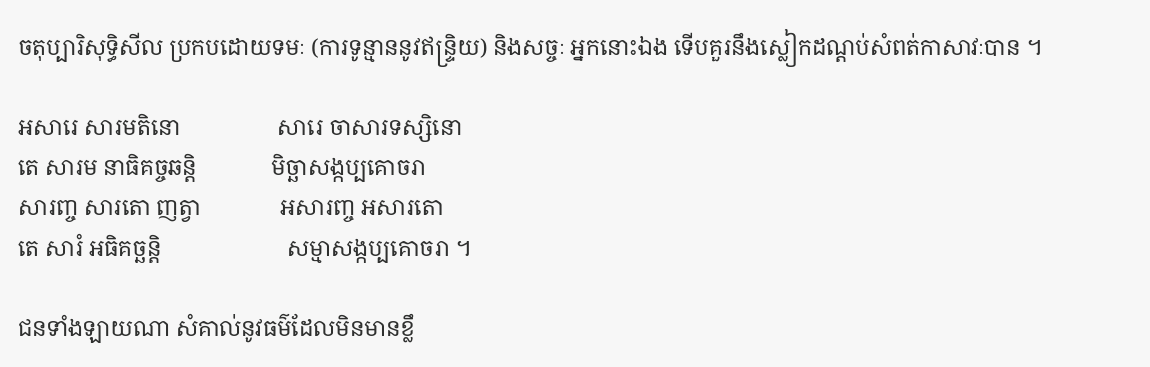ចតុប្បារិសុទ្ធិសីល ប្រកបដោយទមៈ (ការទូន្មាននូវឥន្ទ្រិយ) និងសច្ចៈ អ្នកនោះឯង ទើបគួរនឹងស្លៀកដណ្តប់សំពត់កាសាវៈបាន ។

អសារេ សារមតិនោ                 សារេ ចាសារទស្សិនោ
តេ សារម នាធិគច្ចឆន្តិ             មិច្ឆាសង្កប្បគោចរា
សារញ្ច សារតោ ញត្វា              អសារញ្ច អសារតោ
តេ សារំ អធិគច្ឆន្តិ                      សម្មាសង្កប្បគោចរា ។

ជនទាំងឡាយណា សំគាល់នូវធម៌ដែលមិនមានខ្លឹ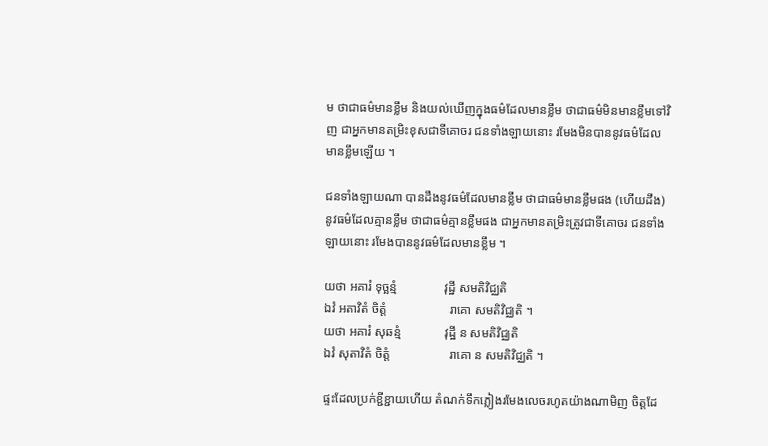ម ថាជាធម៌មានខ្លឹម និងយល់ឃើញក្នុងធម៌ដែលមានខ្លឹម ថាជាធម៌មិនមានខ្លឹមទៅវិញ ជាអ្នកមានតម្រិះខុសជាទីគោចរ ជនទាំងឡាយនោះ រមែងមិនបាននូវធម៌ដែលមានខ្លឹមឡើយ ។

ជនទាំងឡាយណា បានដឹងនូវធម៌ដែលមានខ្លឹម ថាជាធម៌មានខ្លឹមផង (ហើយដឹង) នូវធម៌ដែលគ្មានខ្លឹម ថាជាធម៌គ្មានខ្លឹមផង ជាអ្នកមានតម្រិះត្រូវជាទីគោចរ ជនទាំងឡាយនោះ រមែងបាននូវធម៌ដែលមានខ្លឹម ។

យថា អគារំ ទុច្ឆន្មំ               វុដ្ឋី សមតិវិជ្ឈតិ
ឯវំ អតាវិតំ ចិត្តំ                    រាគោ សមតិវិជ្ឈតិ ។
យថា អគារំ សុឆន្មំ              វុដ្ឋី ន សមតិវិជ្ឈតិ
ឯវំ សុតាវិតំ ចិត្តំ                   រាគោ ន សមតិវិជ្ឈតិ ។

ផ្ទះដែលប្រក់ខ្ជីខ្ជាយហើយ តំណក់ទឹកភ្លៀងរមែងលេចរហូតយ៉ាងណាមិញ ចិត្តដែ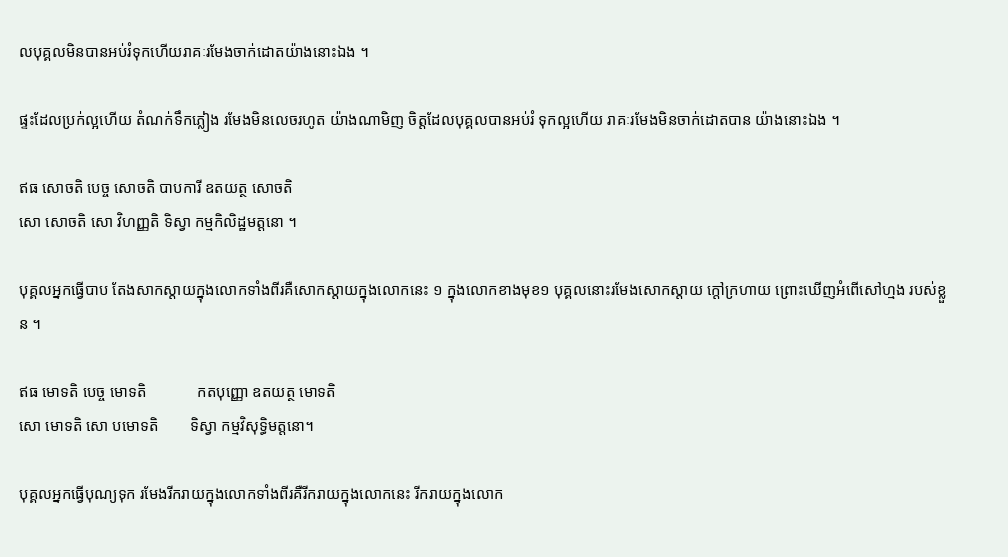លបុគ្គលមិនបានអប់រំទុកហើយរាគៈរមែងចាក់ដោតយ៉ាងនោះឯង ។

ផ្ទះដែលប្រក់ល្អហើយ តំណក់ទឹកភ្លៀង រមែងមិនលេចរហូត យ៉ាងណាមិញ ចិត្តដែលបុគ្គលបានអប់រំ ទុកល្អហើយ រាគៈរមែងមិនចាក់ដោតបាន យ៉ាងនោះឯង ។

ឥធ សោចតិ បេច្ច សោចតិ បាបការី ឧតយត្ថ សោចតិ
សោ សោចតិ សោ វិហញ្ញតិ ទិស្វា កម្មកិលិដ្ឋមត្តនោ ។

បុគ្គលអ្នកធ្វើបាប តែងសាកស្តាយក្នុងលោកទាំងពីរគឺសោកស្តាយក្នុងលោកនេះ ១ ក្នុងលោកខាងមុខ១ បុគ្គលនោះរមែងសោកស្តាយ ក្តៅក្រហាយ ព្រោះឃើញអំពើសៅហ្មង របស់ខ្លួន ។

ឥធ មោទតិ បេច្ច មោទតិ             កតបុញ្ញោ ឧតយត្ថ មោទតិ
សោ មោទតិ សោ បមោទតិ        ទិស្វា កម្មវិសុទ្ធិមត្តនោ។

បុគ្គលអ្នកធ្វើបុណ្យទុក រមែងរីករាយក្នុងលោកទាំងពីរគឺរីករាយក្នុងលោកនេះ រីករាយក្នុងលោក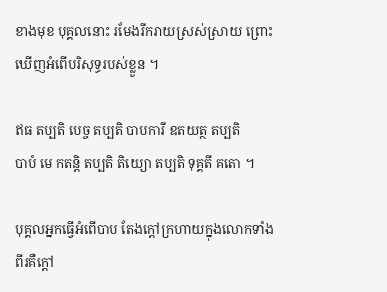ខាងមុខ បុគ្គលនោះ រមែងរីករាយស្រស់ស្រាយ ព្រោះឃើញអំពើបរិសុទ្ធរបស់ខ្លួន ។

ឥធ តប្បតិ បេច្ច តប្បតិ បាបការី ឧតយត្ថ តប្បតិ
បាបំ មេ កតន្តិ តប្បតិ តិយ្យោ តប្បតិ ទុគ្គតី គតោ ។

បុគ្គលអ្នកធ្វើអំពើបាប តែងក្តៅក្រហាយក្នុងលោកទាំងពីរគឺក្តៅ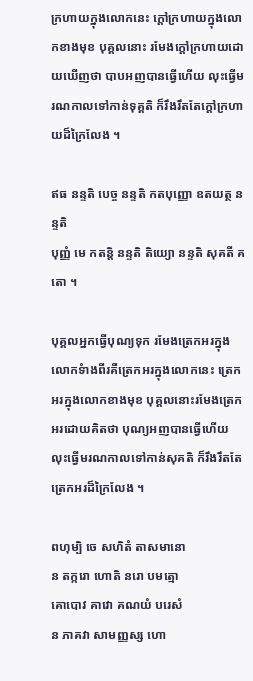ក្រហាយក្នុងលោកនេះ ក្តៅក្រហាយក្នុងលោកខាងមុខ បុគ្គលនោះ រមែងក្តៅក្រហាយដោយឃើញថា បាបអញបានធ្វើហើយ លុះធ្វើមរណកាលទៅកាន់ទុគ្គតិ ក៏រឹងរឹតតែក្តៅក្រហាយដ៏ក្រៃលែង ។

ឥធ នន្ទតិ បេច្ច នន្ទតិ កតបុញ្ញោ ឧតយត្ថ នន្ទតិ
បុញ្ញំ មេ កតន្តិ នន្ទតិ តិយ្យោ នន្ទតិ សុគតី គតោ ។

បុគ្គលអ្នកធ្វើបុណ្យទុក រមែងត្រេកអរក្នុងលោកទំាងពីរគឺត្រេកអរក្នុងលោកនេះ ត្រេកអរក្នុងលោកខាងមុខ បុគ្គលនោះរមែងត្រេកអរដោយគិតថា បុណ្យអញបានធ្វើហើយ លុះធ្វើមរណកាលទៅកាន់សុគតិ ក៏រឹងរឹតតែត្រេកអរដ៏ក្រៃលែង ។

ពហុម្បិ ចេ សហិតំ តាសមានោ
ន តក្ករោ ហោតិ នរោ បមត្មោ
គោបោវ គាវោ គណយំ បរេសំ
ន ភាគវា សាមញ្ញស្ស ហោ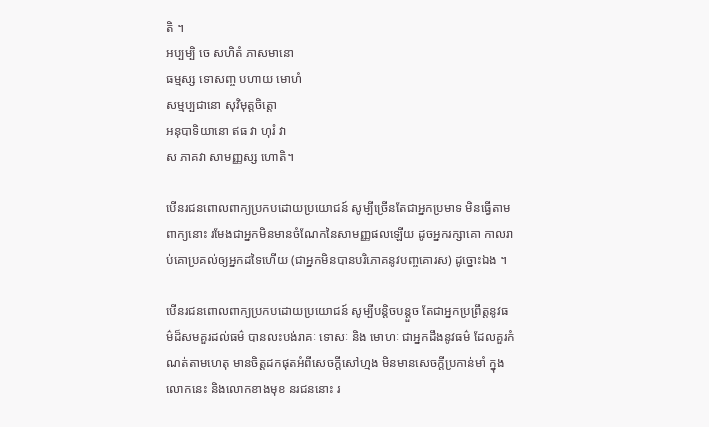តិ ។
អប្បម្បិ ចេ សហិតំ ភាសមានោ
ធម្មស្ស ទោសញ្ច បហាយ មោហំ
សម្មប្បជានោ សុវិមុត្តចិត្តោ
អនុបាទិយានោ ឥធ វា ហុរំ វា
ស ភាគវា សាមញ្ញស្ស ហោតិ។

បើនរជនពោលពាក្យប្រកបដោយប្រយោជន៍ សូម្បីច្រើនតែជាអ្នកប្រមាទ មិនធ្វើតាមពាក្យនោះ រមែងជាអ្នកមិនមានចំណែកនៃសាមញ្ញផលឡើយ ដូចអ្នករក្សាគោ កាលរាប់គោប្រគល់ឲ្យអ្នកដទៃហើយ (ជាអ្នកមិនបានបរិភោគនូវបញ្ចគោរស) ដូច្នោះឯង ។

បើនរជនពោលពាក្យប្រកបដោយប្រយោជន៍ សូម្បីបន្តិចបន្តួច តែជាអ្នកប្រព្រឹត្តនូវធម៌ដ៏សមគួរដល់ធម៌ បានលះបង់រាគៈ ទោសៈ និង មោហៈ ជាអ្នកដឹងនូវធម៌ ដែលគួរកំណត់តាមហេតុ មានចិត្តដកផុតអំពីសេចក្តីសៅហ្មង មិនមានសេចក្តីប្រកាន់មាំ ក្នុងលោកនេះ និងលោកខាងមុខ នរជននោះ រ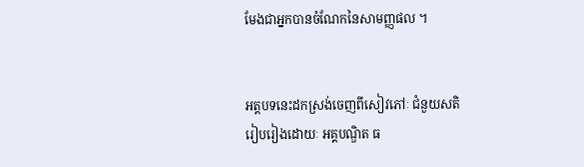មែងជាអ្នកបានចំណែកនៃសាមញ្ញផល ។


អត្តបទនេះដកស្រង់ចេញពីសៀវភៅៈ ជំនួយសតិ
រៀបរៀងដោយៈ អគ្គបណ្ឌិត ធ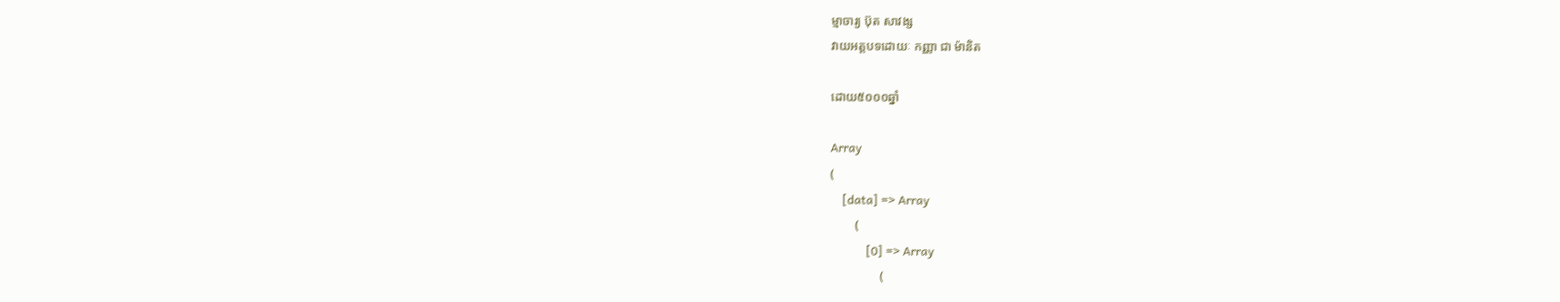ម្មាចារ្យ ប៊ុត សាវង្ស
វាយអត្តបទដោយៈ កញ្ញា ជា ម៉ានិត

ដោយ៥០០០ឆ្នាំ

Array
(
    [data] => Array
        (
            [0] => Array
                (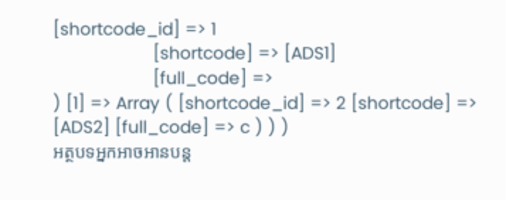[shortcode_id] => 1
                    [shortcode] => [ADS1]
                    [full_code] =>
) [1] => Array ( [shortcode_id] => 2 [shortcode] => [ADS2] [full_code] => c ) ) )
អត្ថបទអ្នកអាចអានបន្ត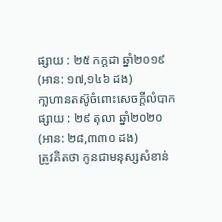ផ្សាយ : ២៥ កក្តដា ឆ្នាំ២០១៩ (អាន: ១៧,១៤៦ ដង)
កា្លហានតស៊ូចំពោះសេចក្តីលំបាក
ផ្សាយ : ២៩ តុលា ឆ្នាំ២០២០ (អាន: ២៨,៣៣០ ដង)
ត្រូវគិតថា កូនជាមនុស្សសំខាន់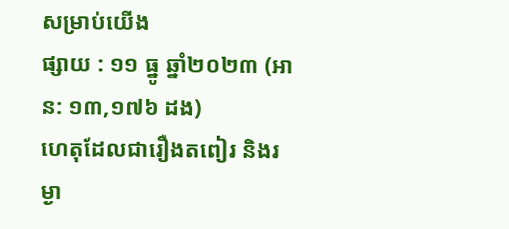សម្រាប់យើង
ផ្សាយ : ១១ ធ្នូ ឆ្នាំ២០២៣ (អាន: ១៣,១៧៦ ដង)
ហេតុដែលជារឿងតពៀរ និងរម្ងា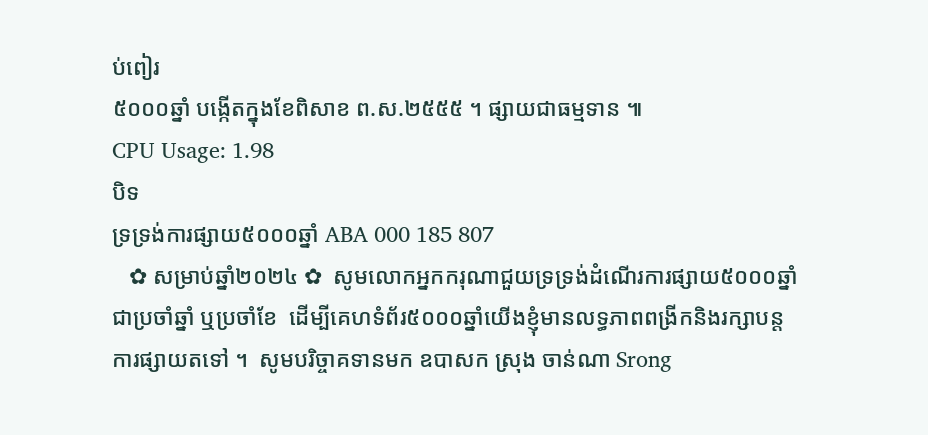ប់ពៀរ
៥០០០ឆ្នាំ បង្កើតក្នុងខែពិសាខ ព.ស.២៥៥៥ ។ ផ្សាយជាធម្មទាន ៕
CPU Usage: 1.98
បិទ
ទ្រទ្រង់ការផ្សាយ៥០០០ឆ្នាំ ABA 000 185 807
   ✿ សម្រាប់ឆ្នាំ២០២៤ ✿  សូមលោកអ្នកករុណាជួយទ្រទ្រង់ដំណើរការផ្សាយ៥០០០ឆ្នាំជាប្រចាំឆ្នាំ ឬប្រចាំខែ  ដើម្បីគេហទំព័រ៥០០០ឆ្នាំយើងខ្ញុំមានលទ្ធភាពពង្រីកនិងរក្សាបន្តការផ្សាយតទៅ ។  សូមបរិច្ចាគទានមក ឧបាសក ស្រុង ចាន់ណា Srong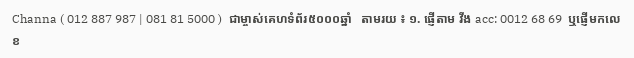Channa ( 012 887 987 | 081 81 5000 )  ជាម្ចាស់គេហទំព័រ៥០០០ឆ្នាំ   តាមរយ ៖ ១. ផ្ញើតាម វីង acc: 0012 68 69  ឬផ្ញើមកលេខ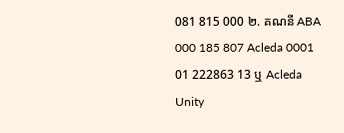081 815 000 ២. គណនី ABA 000 185 807 Acleda 0001 01 222863 13 ឬ Acleda Unity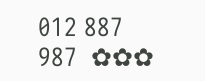012 887 987  ✿✿✿